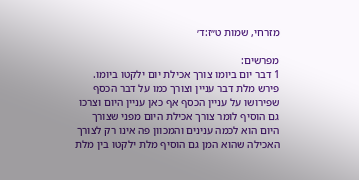מזרחי, שמות ט״ז:ד׳

מפרשים:
1 דבר יום ביומו צורך אכילת יום ילקטו ביומו. פירש מלת דבר עניין וצורך כמו על דבר הכסף שפירושו על עניין הכסף אף כאן עניין היום וצרכו גם הוסיף לומר צורך אכילת היום מפני שצורך היום הוא לכמה ענינים והמכוון פה אינו רק לצורך האכילה שהוא המן גם הוסיף מלת ילקטו בין מלת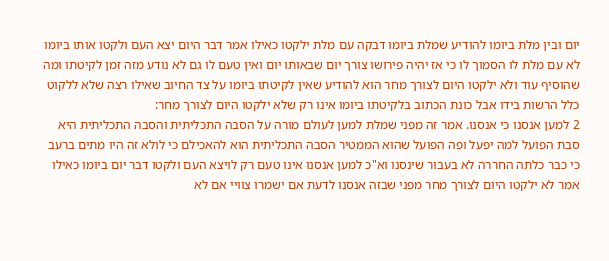יום ובין מלת ביומו להודיע שמלת ביומו דבקה עם מלת ילקטו כאילו אמר דבר היום יצא העם ולקטו אותו ביומו לא עם מלת לו הסמוך לו כי אז יהיה פירושו צורך יום שבאותו יום ואין טעם לו גם לא נודע מזה זמן לקיטתו ומה שהוסיף עוד ולא ילקטו היום לצורך מחר הוא להודיע שאין לקיטתו ביומו על צד החיוב שאילו רצה שלא ללקוט כלל הרשות בידו אבל כונת הכתוב בלקיטתו ביומו אינו רק שלא ילקטו היום לצורך מחר:
2 למען אנסנו כי אנסנו. אמר זה מפני שמלת למען לעולם מורה על הסבה התכליתית והסבה התכליתית היא סבת הפועל למה יפעל ופה הפועל שהוא הממטיר הסבה התכליתית הוא להאכילם כי לולא זה היו מתים ברעב כי כבר כלתה החררה לא בעבור שינסנו וא"כ למען אנסנו אינו טעם רק לויצא העם ולקטו דבר יום ביומו כאילו אמר לא ילקטו היום לצורך מחר מפני שבזה אנסנו לדעת אם ישמרו צוויי אם לא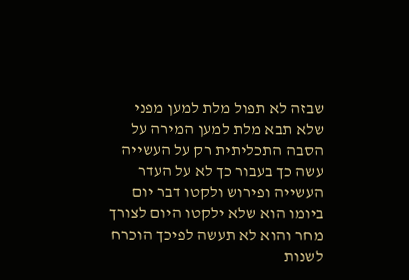שבזה לא תפול מלת למען מפני שלא תבא מלת למען המירה על הסבה התכליתית רק על העשייה עשה כך בעבור כך לא על העדר העשייה ופירוש ולקטו דבר יום ביומו הוא שלא ילקטו היום לצורך מחר והוא לא תעשה לפיכך הוכרח לשנות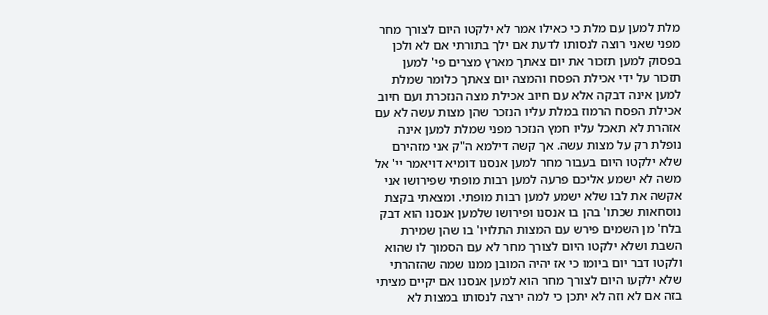מלת למען עם מלת כי כאילו אמר לא ילקטו היום לצורך מחר מפני שאני רוצה לנסותו לדעת אם ילך בתורתי אם לא ולכן בפסוק למען תזכור את יום צאתך מארץ מצרים פי' למען תזכור על ידי אכילת הפסח והמצה יום צאתך כלומר שמלת למען אינה דבקה אלא עם חיוב אכילת מצה הנזכרת ועם חיוב אכילת הפסח הרמוז במלת עליו הנזכר שהן מצות עשה לא עם אזהרת לא תאכל עליו חמץ הנזכר מפני שמלת למען אינה נופלת רק על מצות עשה. אך קשה דילמא ה"ק אני מזהירם שלא ילקטו היום בעבור מחר למען אנסנו דומיא דויאמר יי' אל משה לא ישמע אליכם פרעה למען רבות מופתי שפירושו אני אקשה את לבו שלא ישמע למען רבות מופתי. ומצאתי בקצת נוסחאות שכתו' בהן בו אנסנו ופירושו שלמען אנסנו הוא דבק בלח' מן השמים פירש עם המצות התלויו' בו שהן שמירת השבת ושלא ילקטו היום לצורך מחר לא עם הסמוך לו שהוא ולקטו דבר יום ביומו כי אז יהיה המובן ממנו שמה שהזהרתי שלא ילקעו היום לצורך מחר הוא למען אנסנו אם יקיים מציתי בזה אם לא וזה לא יתכן כי למה ירצה לנסותו במצות לא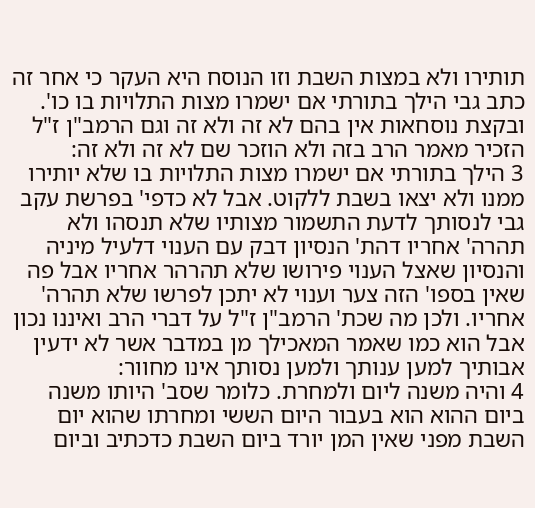תותירו ולא במצות השבת וזו הנוסח היא העקר כי אחר זה כתב גבי הילך בתורתי אם ישמרו מצות התלויות בו כו'. ובקצת נוסחאות אין בהם לא זה ולא זה וגם הרמב"ן ז"ל הזכיר מאמר הרב בזה ולא הוזכר שם לא זה ולא זה:
3 הילך בתורתי אם ישמרו מצות התלויות בו שלא יותירו ממנו ולא יצאו בשבת ללקוט. אבל לא כדפי' בפרשת עקב גבי לנסותך לדעת התשמור מצותיו שלא תנסהו ולא תהרה' אחריו דהת' הנסיון דבק עם הענוי דלעיל מיניה והנסיון שאצל הענוי פירושו שלא תהרהר אחריו אבל פה שאין בספו' הזה צער וענוי לא יתכן לפרשו שלא תהרה' אחריו. ולכן מה שכת' הרמב"ן ז"ל על דברי הרב ואיננו נכון אבל הוא כמו שאמר המאכילך מן במדבר אשר לא ידעין אבותיך למען ענותך ולמען נסותך אינו מחוור:
4 והיה משנה ליום ולמחרת. כלומר שסב' היותו משנה ביום ההוא הוא בעבור היום הששי ומחרתו שהוא יום השבת מפני שאין המן יורד ביום השבת כדכתיב וביום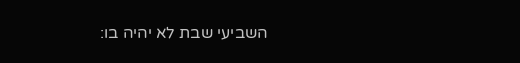השביעי שבת לא יהיה בו: